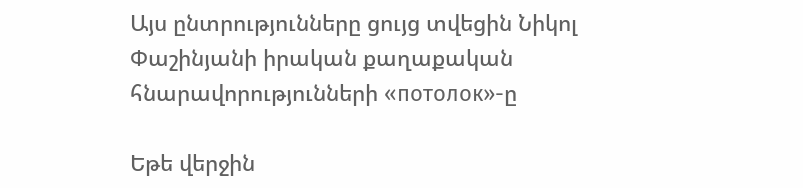Այս ընտրությունները ցույց տվեցին Նիկոլ Փաշինյանի իրական քաղաքական հնարավորությունների «потолок»-ը

Եթե վերջին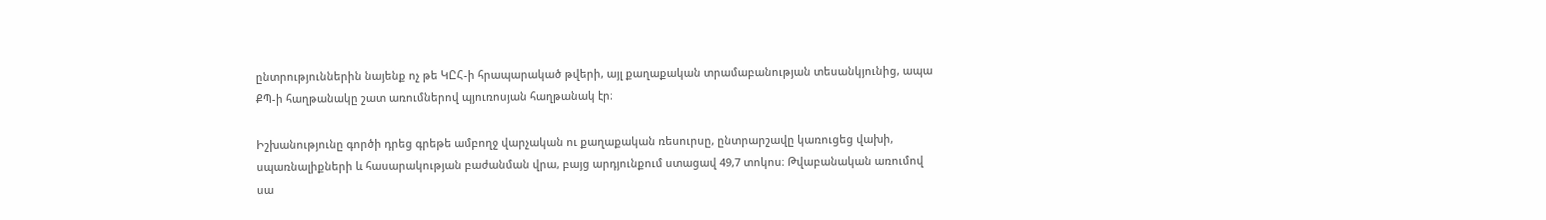ընտրություններին նայենք ոչ թե ԿԸՀ-ի հրապարակած թվերի, այլ քաղաքական տրամաբանության տեսանկյունից, ապա ՔՊ-ի հաղթանակը շատ առումներով պյուռոսյան հաղթանակ էր։

Իշխանությունը գործի դրեց գրեթե ամբողջ վարչական ու քաղաքական ռեսուրսը, ընտրարշավը կառուցեց վախի, սպառնալիքների և հասարակության բաժանման վրա, բայց արդյունքում ստացավ 49,7 տոկոս։ Թվաբանական առումով սա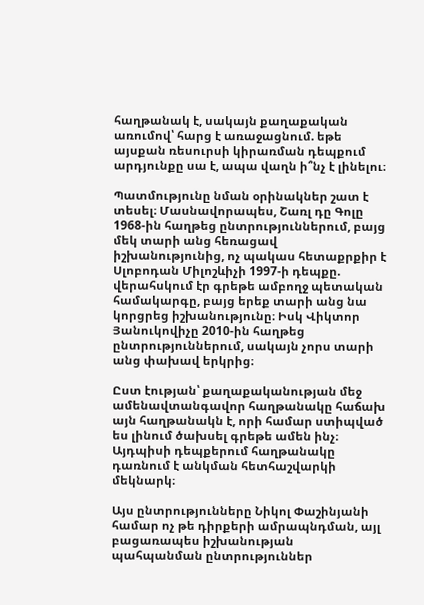հաղթանակ է, սակայն քաղաքական առումով՝ հարց է առաջացնում. եթե այսքան ռեսուրսի կիրառման դեպքում արդյունքը սա է, ապա վաղն ի՞նչ է լինելու։

Պատմությունը նման օրինակներ շատ է տեսել։ Մասնավորապես, Շառլ դը Գոլը 1968-ին հաղթեց ընտրություններում, բայց մեկ տարի անց հեռացավ իշխանությունից, ոչ պակաս հետաքրքիր է Սլոբոդան Միլոշևիչի 1997-ի դեպքը. վերահսկում էր գրեթե ամբողջ պետական համակարգը, բայց երեք տարի անց նա կորցրեց իշխանությունը։ Իսկ Վիկտոր Յանուկովիչը 2010-ին հաղթեց ընտրություններում, սակայն չորս տարի անց փախավ երկրից։

Ըստ էության՝ քաղաքականության մեջ ամենավտանգավոր հաղթանակը հաճախ այն հաղթանակն է, որի համար ստիպված ես լինում ծախսել գրեթե ամեն ինչ։ Այդպիսի դեպքերում հաղթանակը դառնում է անկման հետհաշվարկի մեկնարկ։

Այս ընտրությունները Նիկոլ Փաշինյանի համար ոչ թե դիրքերի ամրապնդման, այլ բացառապես իշխանության պահպանման ընտրություններ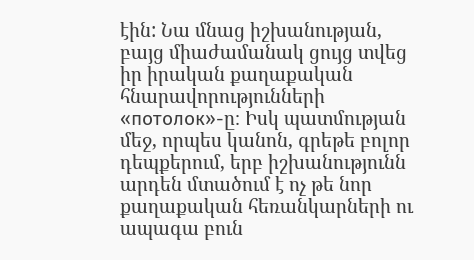էին: Նա մնաց իշխանության, բայց միաժամանակ ցույց տվեց իր իրական քաղաքական հնարավորությունների «потолок»-ը։ Իսկ պատմության մեջ, որպես կանոն, գրեթե բոլոր դեպքերում, երբ իշխանությունն արդեն մտածում է ոչ թե նոր քաղաքական հեռանկարների ու ապագա բուն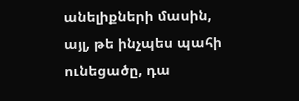անելիքների մասին, այլ, թե ինչպես պահի ունեցածը, դա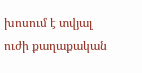խոսում է տվյալ ուժի քաղաքական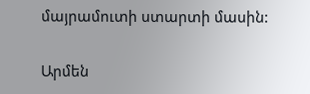մայրամուտի ստարտի մասին:

Արմեն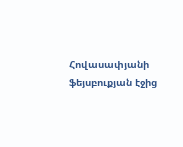Հովասափյանի ֆեյսբուքյան էջից